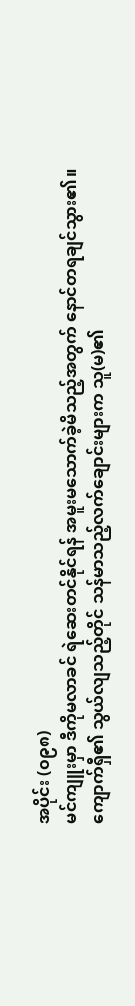အပိုင်း (၀၉၈)
မင်ကျူးမှာ ဒီကိုမလာခင် ရဲဆေးတင်နိုင်ရန် အမူးမသောက်ခဲ့မိသည့်အတွက် နောင်တရချင်သွား၏။
ကျောက်ရှီ၏ သွယ်လျသည့်တိုင် သန်မာသည့်လက်ချောင်းများက သူ(မ)၏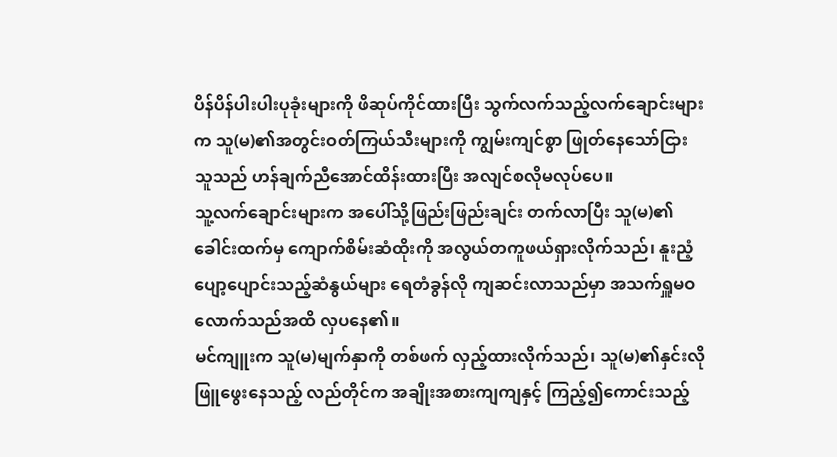ပိန်ပိန်ပါးပါးပုခုံးများကို ဖိဆုပ်ကိုင်ထားပြီး သွက်လက်သည့်လက်ချောင်းများက သူ(မ)၏အတွင်းဝတ်ကြယ်သီးများကို ကျွမ်းကျင်စွာ ဖြုတ်နေသော်ငြား သူသည် ဟန်ချက်ညီအောင်ထိန်းထားပြီး အလျင်စလိုမလုပ်ပေ။
သူ့လက်ချောင်းများက အပေါ်သို့ဖြည်းဖြည်းချင်း တက်လာပြီး သူ(မ)၏ခေါင်းထက်မှ ကျောက်စိမ်းဆံထိုးကို အလွယ်တကူဖယ်ရှားလိုက်သည်၊ နူးညံ့ပျော့ပျောင်းသည့်ဆံနွယ်များ ရေတံခွန်လို ကျဆင်းလာသည်မှာ အသက်ရှူမဝလောက်သည်အထိ လှပနေ၏။
မင်ကျူးက သူ(မ)မျက်နှာကို တစ်ဖက် လှည့်ထားလိုက်သည်၊ သူ(မ)၏နှင်းလိုဖြူဖွေးနေသည့် လည်တိုင်က အချိုးအစားကျကျနှင့် ကြည့်၍ကောင်းသည့်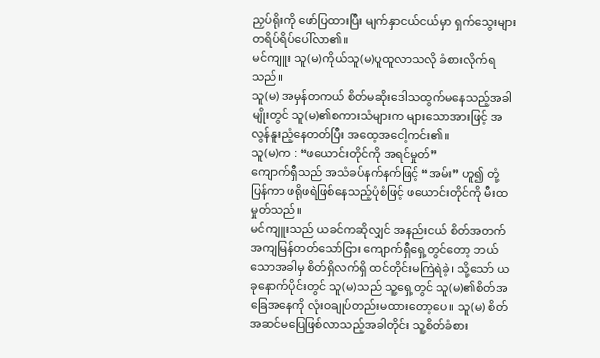ညှပ်ရိုးကို ဖော်ပြထားပြီး မျက်နှာငယ်ငယ်မှာ ရှက်သွေးများ တရိပ်ရိပ်ပေါ်လာ၏။
မင်ကျူး သူ(မ)ကိုယ်သူ(မ)ပူထူလာသလို ခံစားလိုက်ရသည်။
သူ(မ) အမှန်တကယ် စိတ်မဆိုးဒေါသထွက်မနေသည့်အခါမျိုးတွင် သူ(မ)၏စကားသံများက များသောအားဖြင့် အလွန်နူးညံ့နေတတ်ပြီး အထေ့အငေါ့ကင်း၏။
သူ(မ)က : “ဖယောင်းတိုင်ကို အရင်မှုတ်”
ကျောက်ရှီသည် အသံခပ်နက်နက်ဖြင့် “အမ်း” ဟူ၍ တုံ့ပြန်ကာ ဖရိုဖရဲဖြစ်နေသည့်ပုံစံဖြင့် ဖယောင်းတိုင်ကို မီးထမှုတ်သည်။
မင်ကျူးသည် ယခင်ကဆိုလျှင် အနည်းငယ် စိတ်အတက်အကျမြန်တတ်သော်ငြား ကျောက်ရှီရှေ့တွင်တော့ ဘယ်သောအခါမှ စိတ်ရှိလက်ရှိ ထင်တိုင်းမကြဲရဲခဲ့၊ သို့သော် ယခုနောက်ပိုင်းတွင် သူ(မ)သည် သူ့ရှေ့တွင် သူ(မ)၏စိတ်အခြေအနေကို လုံးဝချုပ်တည်းမထားတော့ပေ။ သူ(မ) စိတ်အဆင်မပြေဖြစ်လာသည့်အခါတိုင်း သူ့စိတ်ခံစား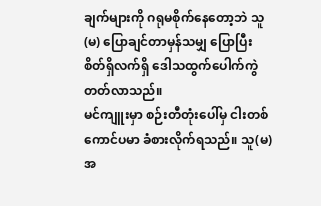ချက်များကို ဂရုမစိုက်နေတော့ဘဲ သူ(မ) ပြောချင်တာမှန်သမျှ ပြောပြီး စိတ်ရှိလက်ရှိ ဒေါသထွက်ပေါက်ကွဲတတ်လာသည်။
မင်ကျူးမှာ စဉ်းတီတုံးပေါ်မှ ငါးတစ်ကောင်ပမာ ခံစားလိုက်ရသည်။ သူ(မ) အ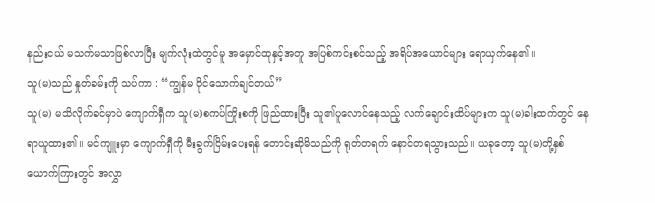နည်းငယ် မသက်မသာဖြစ်လာပြီး မျက်လုံးထဲတွင်မူ အမှောင်ထုနှင့်အတူ အပြစ်ကင်းစင်သည့် အရိပ်အယောင်များ ရောယှက်နေ၏။
သူ(မ)သည် နှုတ်ခမ်းကို သပ်ကာ : “ကျွန်မ ဝိုင်သောက်ချင်တယ်”
သူ(မ) မသိလိုက်ခင်မှာပဲ ကျောက်ရှီက သူ(မ)စကပ်ကြိုးစကို ဖြည်ထားပြီး သူ၏ပူလောင်နေသည့် လက်ချောင်းထိပ်များက သူ(မ)ခါးထက်တွင် နေရာယူထား၏။ မင်ကျူးမှာ ကျောက်ရှီကို မီးခွက်ငြိမ်းပေးရန် တောင်းဆိုမိသည်ကို ရုတ်တရက် နောင်တရသွားသည်။ ယခုတော့ သူ(မ)တို့နှစ်ယောက်ကြားတွင် အလွှာ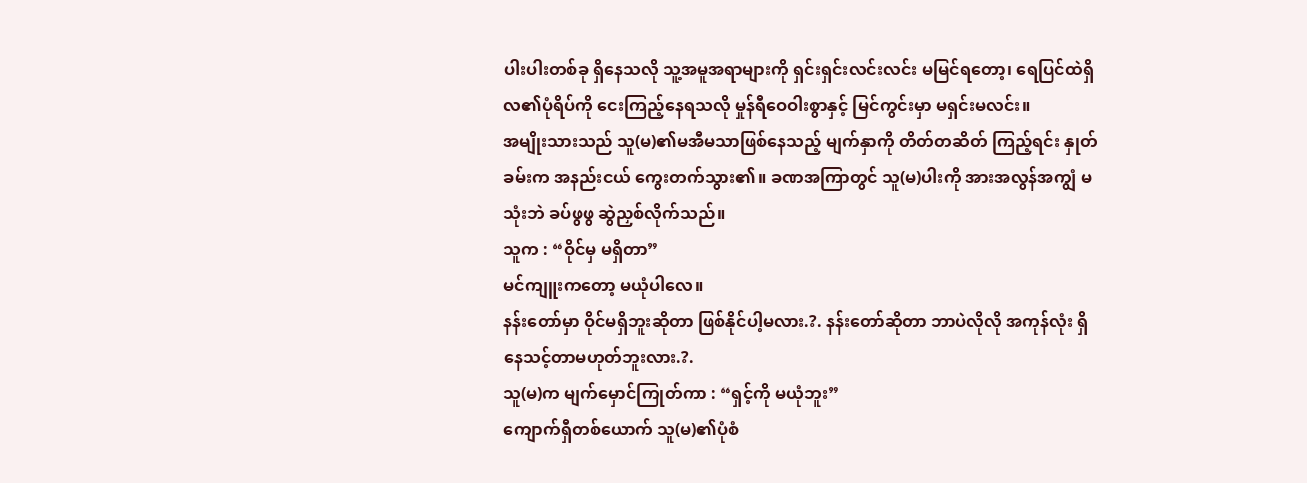ပါးပါးတစ်ခု ရှိနေသလို သူ့အမူအရာများကို ရှင်းရှင်းလင်းလင်း မမြင်ရတော့၊ ရေပြင်ထဲရှိ လ၏ပုံရိပ်ကို ငေးကြည့်နေရသလို မှုန်ရီဝေဝါးစွာနှင့် မြင်ကွင်းမှာ မရှင်းမလင်း။
အမျိုးသားသည် သူ(မ)၏မအီမသာဖြစ်နေသည့် မျက်နှာကို တိတ်တဆိတ် ကြည့်ရင်း နှုတ်ခမ်းက အနည်းငယ် ကွေးတက်သွား၏။ ခဏအကြာတွင် သူ(မ)ပါးကို အားအလွန်အကျွံ မသုံးဘဲ ခပ်ဖွဖွ ဆွဲညှစ်လိုက်သည်။
သူက : “ဝိုင်မှ မရှိတာ”
မင်ကျူးကတော့ မယုံပါလေ။
နန်းတော်မှာ ဝိုင်မရှိဘူးဆိုတာ ဖြစ်နိုင်ပါ့မလား.?. နန်းတော်ဆိုတာ ဘာပဲလိုလို အကုန်လုံး ရှိနေသင့်တာမဟုတ်ဘူးလား.?.
သူ(မ)က မျက်မှောင်ကြုတ်ကာ : “ရှင့်ကို မယုံဘူး”
ကျောက်ရှီတစ်ယောက် သူ(မ)၏ပုံစံ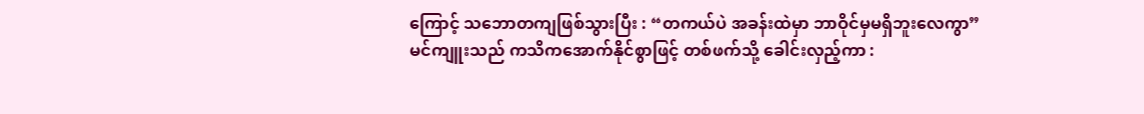ကြောင့် သဘောတကျဖြစ်သွားပြီး : “တကယ်ပဲ အခန်းထဲမှာ ဘာဝိုင်မှမရှိဘူးလေကွာ”
မင်ကျူးသည် ကသိကအောက်နိုင်စွာဖြင့် တစ်ဖက်သို့ ခေါင်းလှည့်ကာ :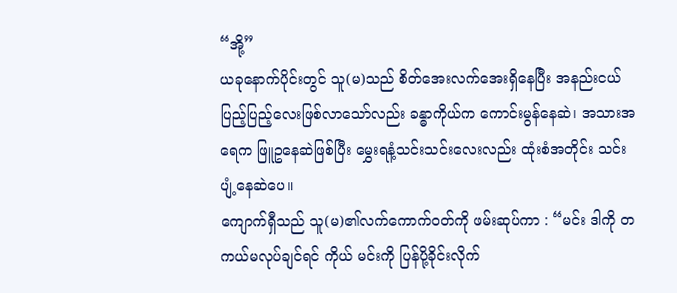“အို့”
ယခုနောက်ပိုင်းတွင် သူ(မ)သည် စိတ်အေးလက်အေးရှိနေပြီး အနည်းငယ် ပြည့်ပြည့်လေးဖြစ်လာသော်လည်း ခန္ဓာကိုယ်က ကောင်းမွန်နေဆဲ၊ အသားအရေက ဖြူဥနေဆဲဖြစ်ပြီး မွှေးရနံ့သင်းသင်းလေးလည်း ထုံးစံအတိုင်း သင်းပျံ့နေဆဲပေ။
ကျောက်ရှီသည် သူ(မ)၏လက်ကောက်ဝတ်ကို ဖမ်းဆုပ်ကာ : “မင်း ဒါကို တကယ်မလုပ်ချင်ရင် ကိုယ် မင်းကို ပြန်ပို့ခိုင်းလိုက်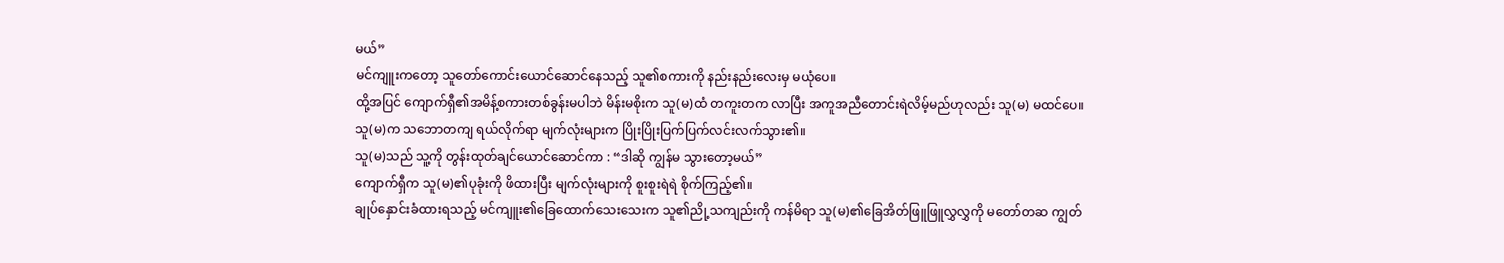မယ်”
မင်ကျူးကတော့ သူတော်ကောင်းယောင်ဆောင်နေသည့် သူ၏စကားကို နည်းနည်းလေးမှ မယုံပေ။
ထို့အပြင် ကျောက်ရှီ၏အမိန့်စကားတစ်ခွန်းမပါဘဲ မိန်းမစိုးက သူ(မ)ထံ တကူးတက လာပြီး အကူအညီတောင်းရဲလိမ့်မည်ဟုလည်း သူ(မ) မထင်ပေ။
သူ(မ)က သဘောတကျ ရယ်လိုက်ရာ မျက်လုံးများက ပြိုးပြိုးပြက်ပြက်လင်းလက်သွား၏။
သူ(မ)သည် သူ့ကို တွန်းထုတ်ချင်ယောင်ဆောင်ကာ : “ဒါဆို ကျွန်မ သွားတော့မယ်”
ကျောက်ရှီက သူ(မ)၏ပုခုံးကို ဖိထားပြီး မျက်လုံးများကို စူးစူးရဲရဲ စိုက်ကြည့်၏။
ချုပ်နှောင်းခံထားရသည့် မင်ကျူး၏ခြေထောက်သေးသေးက သူ၏ညို့သကျည်းကို ကန်မိရာ သူ(မ)၏ခြေအိတ်ဖြူဖြူလွှလွှကို မတော်တဆ ကျွတ်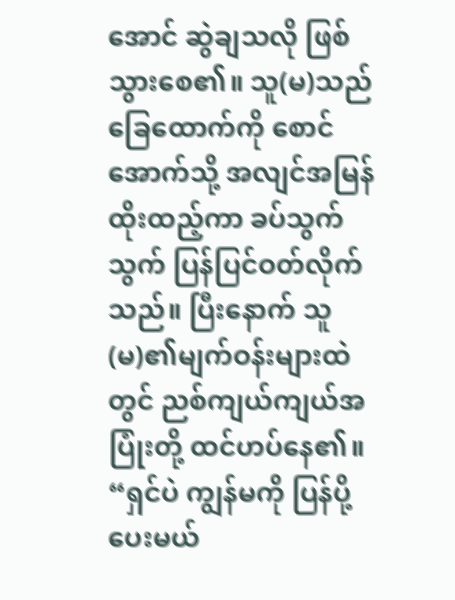အောင် ဆွဲချသလို ဖြစ်သွားစေ၏။ သူ(မ)သည် ခြေထောက်ကို စောင်အောက်သို့ အလျင်အမြန် ထိုးထည့်ကာ ခပ်သွက်သွက် ပြန်ပြင်ဝတ်လိုက်သည်။ ပြီးနောက် သူ(မ)၏မျက်ဝန်းများထဲတွင် ညစ်ကျယ်ကျယ်အပြုံးတို့ ထင်ဟပ်နေ၏။
“ရှင်ပဲ ကျွန်မကို ပြန်ပို့ပေးမယ်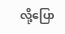လို့ပြော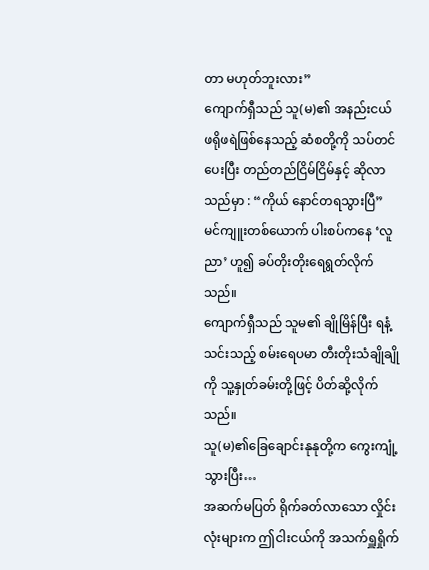တာ မဟုတ်ဘူးလား”
ကျောက်ရှီသည် သူ(မ)၏ အနည်းငယ် ဖရိုဖရဲဖြစ်နေသည့် ဆံစတို့ကို သပ်တင်ပေးပြီး တည်တည်ငြိမ်ငြိမ်နှင့် ဆိုလာသည်မှာ : “ကိုယ် နောင်တရသွားပြီ”
မင်ကျူးတစ်ယောက် ပါးစပ်ကနေ ‘လူညာ’ ဟူ၍ ခပ်တိုးတိုးရေရွတ်လိုက်သည်။
ကျောက်ရှီသည် သူမ၏ ချိုမြိန်ပြီး ရနံ့သင်းသည့် စမ်းရေပမာ တီးတိုးသံချိုချိုကို သူ့နှုတ်ခမ်းတို့ဖြင့် ပိတ်ဆို့လိုက်သည်။
သူ(မ)၏ခြေချောင်းနုနုတို့က ကွေးကျုံ့သွားပြီး…
အဆက်မပြတ် ရိုက်ခတ်လာသော လှိုင်းလုံးများက ဤငါးငယ်ကို အသက်ရှူရှိုက်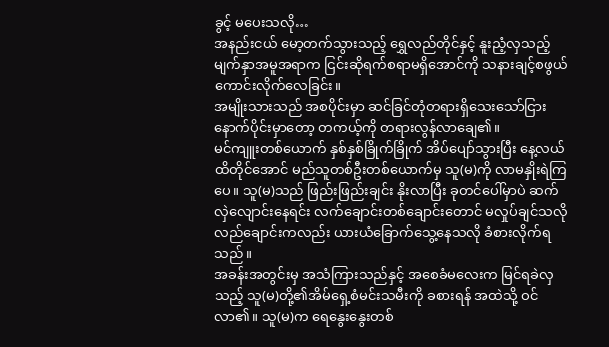ခွင့် မပေးသလို…
အနည်းငယ် မော့တက်သွားသည့် ရွှေလည်တိုင်နှင့် နူးညံ့လှသည့် မျက်နှာအမူအရာက ငြင်းဆိုရက်စရာမရှိအောင်ကို သနားချင့်စဖွယ်ကောင်းလိုက်လေခြင်း။
အမျိုးသားသည် အစပိုင်းမှာ ဆင်ခြင်တုံတရားရှိသေးသော်ငြား နောက်ပိုင်းမှာတော့ တကယ့်ကို တရားလွန်လာချေ၏။
မင်ကျူးတစ်ယောက် နှစ်နှစ်ခြိုက်ခြိုက် အိပ်ပျော်သွားပြီး နေ့လယ်ထိတိုင်အောင် မည်သူတစ်ဦးတစ်ယောက်မှ သူ(မ)ကို လာမနှိုးရဲကြပေ။ သူ(မ)သည် ဖြည်းဖြည်းချင်း နိုးလာပြီး ခုတင်ပေါ်မှာပဲ ဆက်လှဲလျောင်းနေရင်း လက်ချောင်းတစ်ချောင်းတောင် မလှုပ်ချင်သလို လည်ချောင်းကလည်း ယားယံခြောက်သွေ့နေသလို ခံစားလိုက်ရသည်။
အခန်းအတွင်းမှ အသံကြားသည်နှင့် အစေခံမလေးက မြင်ရခဲလှသည့် သူ(မ)တို့၏အိမ်ရှေ့စံမင်းသမီးကို ခစားရန် အထဲသို့ ဝင်လာ၏။ သူ(မ)က ရေနွေးနွေးတစ်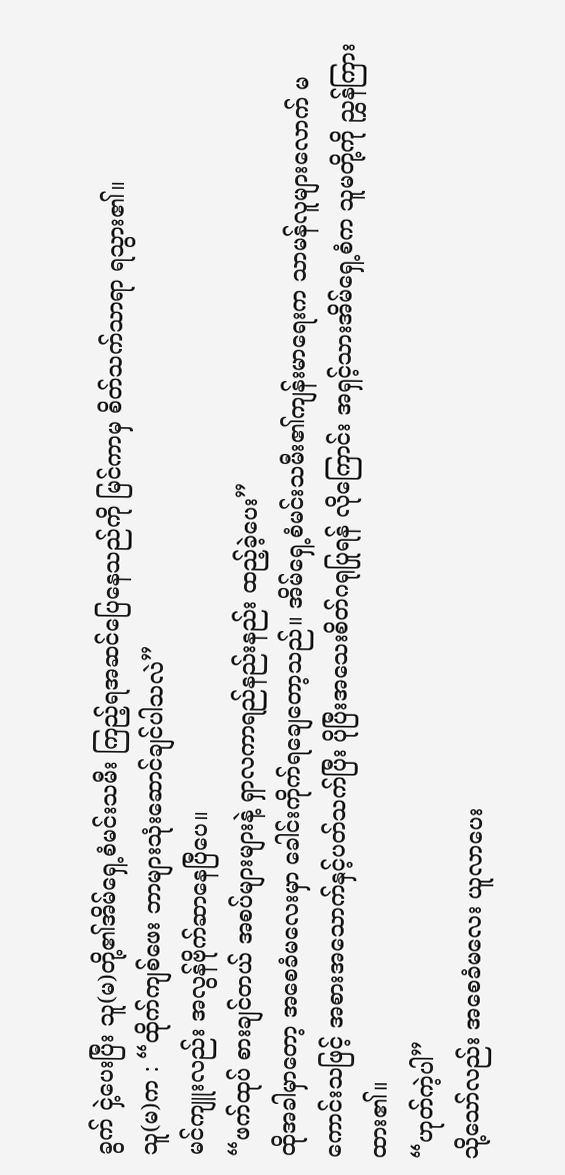ခွက် ငှဲ့ပေးပြီး သူ(မ)တို့၏အိမ်ရှေ့စံမင်းသမီး ကြည့်ရအဆင်ပြေနေသည်ကို မြင်ကာမှ စိတ်သက်သာရာ ရသွား၏။
သူ(မ)က : “ထိုက်ကျစ်ဖေး ဘာများသုံးဆောင်ချင်ပါသလဲ”
မင်ကျူးလည်း အလွန်ဗိုက်ဆာနေပြီပေ။
“ဖက်ထုပ် စားချင်တယ် အစပ်များများနဲ့ ရှာလကာရည်နည်းနည်း ထည့်ခဲ့ပေး”
ထိုအခါမှာတော့ အစေခံမလေးမှာ ခေါင်းကိုက်ရချေတော့သည်။ အိမ်ရှေ့စံမင်းသမီး၏ကျန်းမာရေးက သာမန်လူများလောက် မကောင်းသဖြင့် အစားအသောက်နှင့်ပတ်သက်ပြီး ပိုပြီးအသေးစိတ်ဂရုပြုရန် လိုကြောင်း အရှင့်သားအိမ်ရှေ့စံက သူမတို့ကို ညွှန်ကြားထား၏။
“ဟုတ်ကဲ့ပါ”
သို့သော်လည်း အစေခံမလေး ယူလာပေး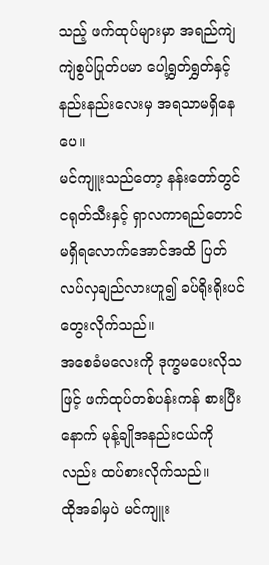သည့် ဖက်ထုပ်များမှာ အရည်ကျဲကျဲစွပ်ပြုတ်ပမာ ပေါ့ရွှတ်ရွှတ်နှင့် နည်းနည်းလေးမှ အရသာမရှိနေပေ။
မင်ကျူးသည်တော့ နန်းတော်တွင် ငရုတ်သီးနှင့် ရှာလကာရည်တောင် မရှိရလောက်အောင်အထိ ပြတ်လပ်လှချည်လားဟူ၍ ခပ်ရိုးရိုးပင် တွေးလိုက်သည်။
အစေခံမလေးကို ဒုက္ခမပေးလိုသဖြင့် ဖက်ထုပ်တစ်ပန်းကန် စားပြီးနောက် မုန့်ချိုအနည်းငယ်ကိုလည်း ထပ်စားလိုက်သည်။
ထိုအခါမှပဲ မင်ကျူး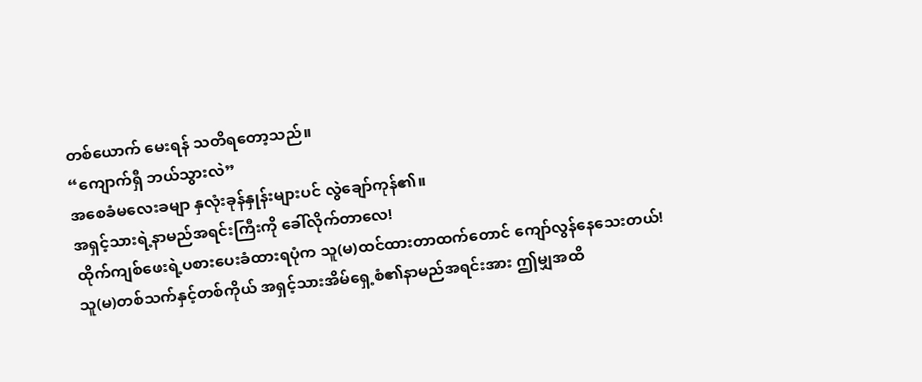တစ်ယောက် မေးရန် သတိရတော့သည်။
“ကျောက်ရှီ ဘယ်သွားလဲ”
အစေခံမလေးခမျာ နှလုံးခုန်နှုန်းများပင် လွဲချော်ကုန်၏။
အရှင့်သားရဲ့နာမည်အရင်းကြီးကို ခေါ်လိုက်တာလေ!
ထိုက်ကျစ်ဖေးရဲ့ပစားပေးခံထားရပုံက သူ(မ)ထင်ထားတာထက်တောင် ကျော်လွန်နေသေးတယ်!
သူ(မ)တစ်သက်နှင့်တစ်ကိုယ် အရှင့်သားအိမ်ရှေ့စံ၏နာမည်အရင်းအား ဤမျှအထိ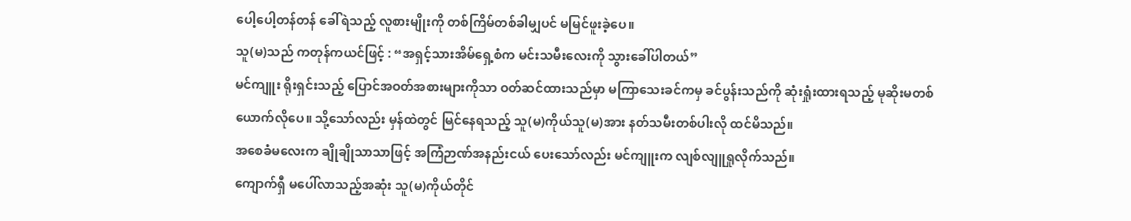ပေါ့ပေါ့တန်တန် ခေါ်ရဲသည့် လူစားမျိုးကို တစ်ကြိမ်တစ်ခါမျှပင် မမြင်ဖူးခဲ့ပေ။
သူ(မ)သည် ကတုန်ကယင်ဖြင့် : “အရှင့်သားအိမ်ရှေ့စံက မင်းသမီးလေးကို သွားခေါ်ပါတယ်”
မင်ကျူး ရိုးရှင်းသည့် ပြောင်အဝတ်အစားများကိုသာ ဝတ်ဆင်ထားသည်မှာ မကြာသေးခင်ကမှ ခင်ပွန်းသည်ကို ဆုံးရှုံးထားရသည့် မုဆိုးမတစ်ယောက်လိုပေ။ သို့သော်လည်း မှန်ထဲတွင် မြင်နေရသည့် သူ(မ)ကိုယ်သူ(မ)အား နတ်သမီးတစ်ပါးလို ထင်မိသည်။
အစေခံမလေးက ချိုချိုသာသာဖြင့် အကြံဉာဏ်အနည်းငယ် ပေးသော်လည်း မင်ကျူးက လျစ်လျူရှုလိုက်သည်။
ကျောက်ရှီ မပေါ်လာသည့်အဆုံး သူ(မ)ကိုယ်တိုင်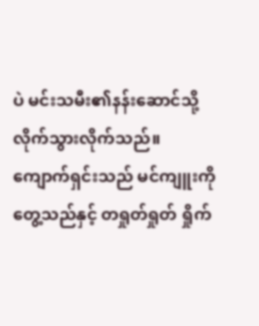ပဲ မင်းသမီး၏နန်းဆောင်သို့ လိုက်သွားလိုက်သည်။
ကျောက်ရှင်းသည် မင်ကျူးကို တွေ့သည်နှင့် တရှုတ်ရှုတ် ရှိုက်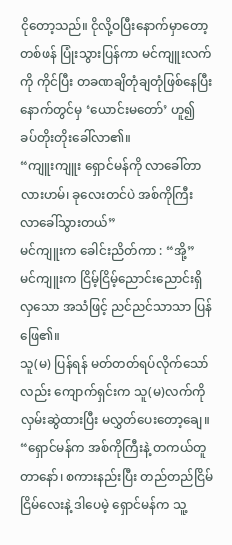ငိုတော့သည်။ ငိုလို့ဝပြီးနောက်မှာတော့ တစ်ဖန် ပြုံးသွားပြန်ကာ မင်ကျူးလက်ကို ကိုင်ပြီး တခဏချိတုံချတုံဖြစ်နေပြီးနောက်တွင်မှ ‘ယောင်းမတော်’ ဟူ၍ ခပ်တိုးတိုးခေါ်လာ၏။
“ကျူးကျူး ရှောင်မန်ကို လာခေါ်တာလားဟမ်၊ ခုလေးတင်ပဲ အစ်ကိုကြီး လာခေါ်သွားတယ်”
မင်ကျူးက ခေါင်းညိတ်ကာ : “အို့”
မင်ကျူးက ငြိမ့်ငြိမ့်ညောင်းညောင်းရှိလှသော အသံဖြင့် ညင်ညင်သာသာ ပြန်ဖြေ၏။
သူ(မ) ပြန်ရန် မတ်တတ်ရပ်လိုက်သော်လည်း ကျောက်ရှင်းက သူ(မ)လက်ကို လှမ်းဆွဲထားပြီး မလွှတ်ပေးတော့ချေ။
“ရှောင်မန်က အစ်ကိုကြီးနဲ့ တကယ်တူတာနော်၊ စကားနည်းပြီး တည်တည်ငြိမ်ငြိမ်လေးနဲ့ ဒါပေမဲ့ ရှောင်မန်က သူ့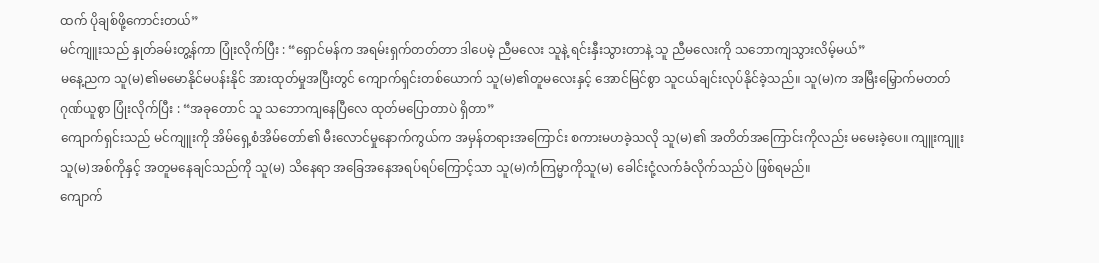ထက် ပိုချစ်ဖို့ကောင်းတယ်”
မင်ကျူးသည် နှုတ်ခမ်းတွ့န်ကာ ပြုံးလိုက်ပြီး : “ရှောင်မန်က အရမ်းရှက်တတ်တာ ဒါပေမဲ့ ညီမလေး သူနဲ့ ရင်းနှီးသွားတာနဲ့ သူ ညီမလေးကို သဘောကျသွားလိမ့်မယ်”
မနေ့ညက သူ(မ)၏မမောနိုင်မပန်းနိုင် အားထုတ်မှုအပြီးတွင် ကျောက်ရှင်းတစ်ယောက် သူ(မ)၏တူမလေးနှင့် အောင်မြင်စွာ သူငယ်ချင်းလုပ်နိုင်ခဲ့သည်။ သူ(မ)က အမြီးမြှောက်မတတ် ဂုဏ်ယူစွာ ပြုံးလိုက်ပြီး : “အခုတောင် သူ သဘောကျနေပြီလေ ထုတ်မပြောတာပဲ ရှိတာ”
ကျောက်ရှင်းသည် မင်ကျူးကို အိမ်ရှေ့စံအိမ်တော်၏ မီးလောင်မှုနောက်ကွယ်က အမှန်တရားအကြောင်း စကားမဟခဲ့သလို သူ(မ)၏ အတိတ်အကြောင်းကိုလည်း မမေးခဲ့ပေ။ ကျူးကျူး သူ(မ)အစ်ကိုနှင့် အတူမနေချင်သည်ကို သူ(မ) သိနေရာ အခြေအနေအရပ်ရပ်ကြောင့်သာ သူ(မ)ကံကြမ္မာကိုသူ(မ) ခေါင်းငုံ့လက်ခံလိုက်သည်ပဲ ဖြစ်ရမည်။
ကျောက်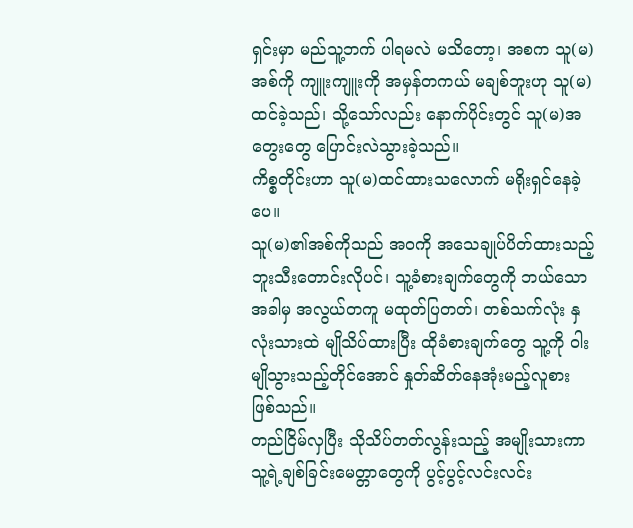ရှင်းမှာ မည်သူ့ဘက် ပါရမလဲ မသိတော့၊ အစက သူ(မ)အစ်ကို ကျူးကျူးကို အမှန်တကယ် မချစ်ဘူးဟု သူ(မ) ထင်ခဲ့သည်၊ သို့သော်လည်း နောက်ပိုင်းတွင် သူ(မ)အတွေးတွေ ပြောင်းလဲသွားခဲ့သည်။
ကိစ္စတိုင်းဟာ သူ(မ)ထင်ထားသလောက် မရိုးရှင်နေခဲ့ပေ။
သူ(မ)၏အစ်ကိုသည် အဝကို အသေချုပ်ပိတ်ထားသည့် ဘူးသီးတောင်းလိုပင်၊ သူ့ခံစားချက်တွေကို ဘယ်သောအခါမှ အလွယ်တကူ မထုတ်ပြတတ်၊ တစ်သက်လုံး နှလုံးသားထဲ မျိုသိပ်ထားပြီး ထိုခံစားချက်တွေ သူ့ကို ဝါးမျိုသွားသည့်တိုင်အောင် နှုတ်ဆိတ်နေအုံးမည့်လူစား ဖြစ်သည်။
တည်ငြိမ်လှပြီး သိုသိပ်တတ်လွန်းသည့် အမျိုးသားကာ သူ့ရဲ့ချစ်ခြင်းမေတ္တာတွေကို ပွင့်ပွင့်လင်းလင်း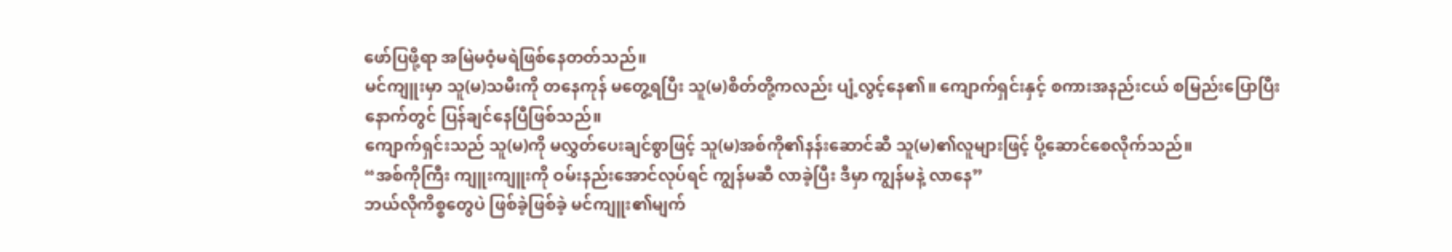ဖော်ပြဖို့ရာ အမြဲမဝံ့မရဲဖြစ်နေတတ်သည်။
မင်ကျူးမှာ သူ(မ)သမီးကို တနေကုန် မတွေ့ရပြီး သူ(မ)စိတ်တို့ကလည်း ပျံ့လွင့်နေ၏။ ကျောက်ရှင်းနှင့် စကားအနည်းငယ် စမြည်းပြောပြီးနောက်တွင် ပြန်ချင်နေပြီဖြစ်သည်။
ကျောက်ရှင်းသည် သူ(မ)ကို မလွှတ်ပေးချင်စွာဖြင့် သူ(မ)အစ်ကို၏နန်းဆောင်ဆီ သူ(မ)၏လူများဖြင့် ပို့ဆောင်စေလိုက်သည်။
“အစ်ကိုကြီး ကျူးကျူးကို ဝမ်းနည်းအောင်လုပ်ရင် ကျွန်မဆီ လာခဲ့ပြီး ဒီမှာ ကျွန်မနဲ့ လာနေ”
ဘယ်လိုကိစ္စတွေပဲ ဖြစ်ခဲ့ဖြစ်ခဲ့ မင်ကျူး၏မျက်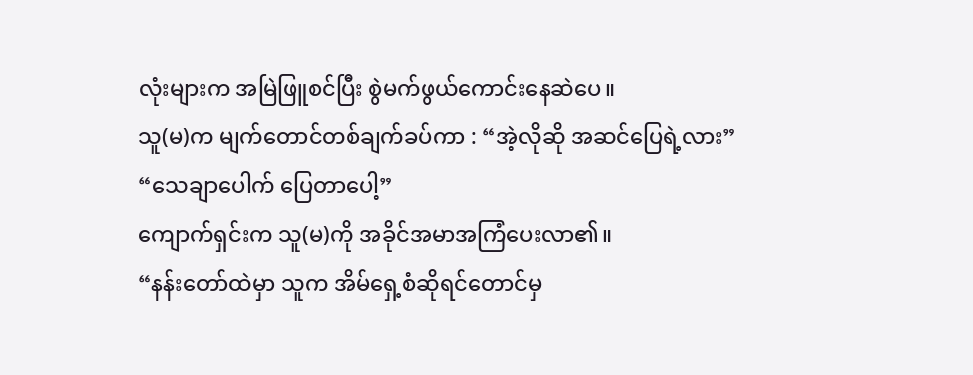လုံးများက အမြဲဖြူစင်ပြီး စွဲမက်ဖွယ်ကောင်းနေဆဲပေ။
သူ(မ)က မျက်တောင်တစ်ချက်ခပ်ကာ : “အဲ့လိုဆို အဆင်ပြေရဲ့လား”
“သေချာပေါက် ပြေတာပေါ့”
ကျောက်ရှင်းက သူ(မ)ကို အခိုင်အမာအကြံပေးလာ၏။
“နန်းတော်ထဲမှာ သူက အိမ်ရှေ့စံဆိုရင်တောင်မှ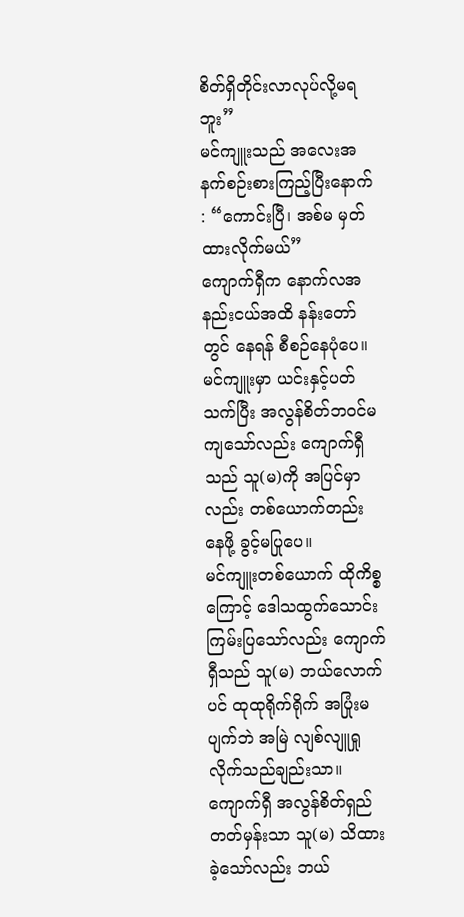စိတ်ရှိတိုင်းလာလုပ်လို့မရဘူး”
မင်ကျူးသည် အလေးအနက်စဉ်းစားကြည့်ပြီးနောက် : “ကောင်းပြီ၊ အစ်မ မှတ်ထားလိုက်မယ်”
ကျောက်ရှီက နောက်လအနည်းငယ်အထိ နန်းတော်တွင် နေရန် စီစဉ်နေပုံပေ။ မင်ကျူးမှာ ယင်းနှင့်ပတ်သက်ပြီး အလွန်စိတ်ဘဝင်မကျသော်လည်း ကျောက်ရှီသည် သူ(မ)ကို အပြင်မှာလည်း တစ်ယောက်တည်း နေဖို့ ခွင့်မပြုပေ။
မင်ကျူးတစ်ယောက် ထိုကိစ္စကြောင့် ဒေါသထွက်သောင်းကြမ်းပြသော်လည်း ကျောက်ရှီသည် သူ(မ) ဘယ်လောက်ပင် ထုထုရိုက်ရိုက် အပြုံးမပျက်ဘဲ အမြဲ လျစ်လျူရှုလိုက်သည်ချည်းသာ။
ကျောက်ရှီ အလွန်စိတ်ရှည်တတ်မှန်းသာ သူ(မ) သိထားခဲ့သော်လည်း ဘယ်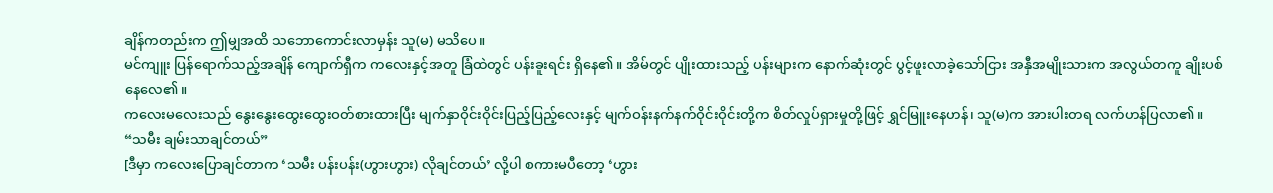ချိန်ကတည်းက ဤမျှအထိ သဘောကောင်းလာမှန်း သူ(မ) မသိပေ။
မင်ကျူး ပြန်ရောက်သည့်အချိန် ကျောက်ရှီက ကလေးနှင့်အတူ ခြံထဲတွင် ပန်းခူးရင်း ရှိနေ၏။ အိမ်တွင် ပျိုးထားသည့် ပန်းများက နောက်ဆုံးတွင် ပွင့်ဖူးလာခဲ့သော်ငြား အနှီအမျိုးသားက အလွယ်တကူ ချိုးပစ်နေလေ၏။
ကလေးမလေးသည် နွေးနွေးထွေးထွေးဝတ်စားထားပြီး မျက်နှာဝိုင်းဝိုင်းပြည့်ပြည့်လေးနှင့် မျက်ဝန်းနက်နက်ဝိုင်းဝိုင်းတို့က စိတ်လှုပ်ရှားမှုတို့ဖြင့် ရွှင်မြူးနေဟန်၊ သူ(မ)က အားပါးတရ လက်ဟန်ပြလာ၏။
“သမီး ချမ်းသာချင်တယ်”
[ဒီမှာ ကလေးပြောချင်တာက ‘သမီး ပန်းပန်း(ဟွားဟွား) လိုချင်တယ်’ လို့ပါ စကားမပီတော့ ‘ဟွား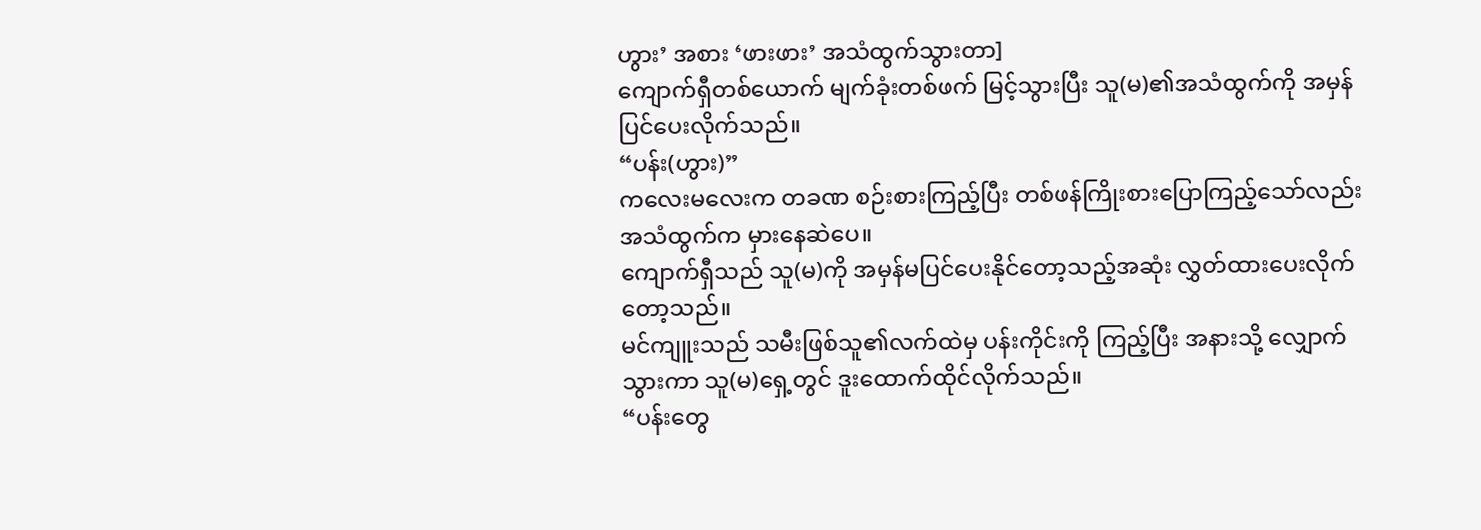ဟွား’ အစား ‘ဖားဖား’ အသံထွက်သွားတာ]
ကျောက်ရှီတစ်ယောက် မျက်ခုံးတစ်ဖက် မြင့်သွားပြီး သူ(မ)၏အသံထွက်ကို အမှန်ပြင်ပေးလိုက်သည်။
“ပန်း(ဟွား)”
ကလေးမလေးက တခဏ စဉ်းစားကြည့်ပြီး တစ်ဖန်ကြိုးစားပြောကြည့်သော်လည်း အသံထွက်က မှားနေဆဲပေ။
ကျောက်ရှီသည် သူ(မ)ကို အမှန်မပြင်ပေးနိုင်တော့သည့်အဆုံး လွှတ်ထားပေးလိုက်တော့သည်။
မင်ကျူးသည် သမီးဖြစ်သူ၏လက်ထဲမှ ပန်းကိုင်းကို ကြည့်ပြီး အနားသို့ လျှောက်သွားကာ သူ(မ)ရှေ့တွင် ဒူးထောက်ထိုင်လိုက်သည်။
“ပန်းတွေ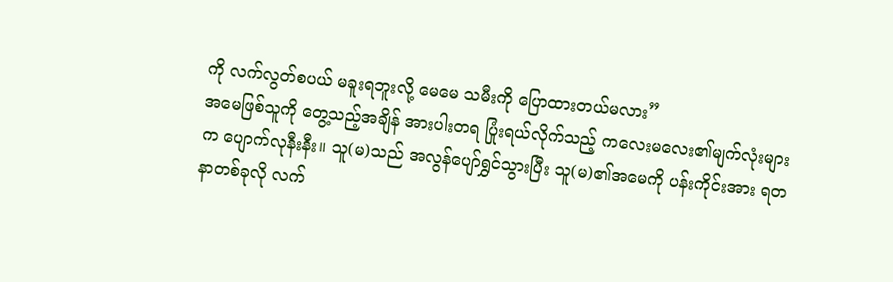ကို လက်လွတ်စပယ် မခူးရဘူးလို့ မေမေ သမီးကို ပြောထားတယ်မလား”
အမေဖြစ်သူကို တွေ့သည့်အချိန် အားပါးတရ ပြုံးရယ်လိုက်သည့် ကလေးမလေး၏မျက်လုံးများက ပျောက်လုနီးနီး။ သူ(မ)သည် အလွန်ပျော်ရွှင်သွားပြီး သူ(မ)၏အမေကို ပန်းကိုင်းအား ရတနာတစ်ခုလို လက်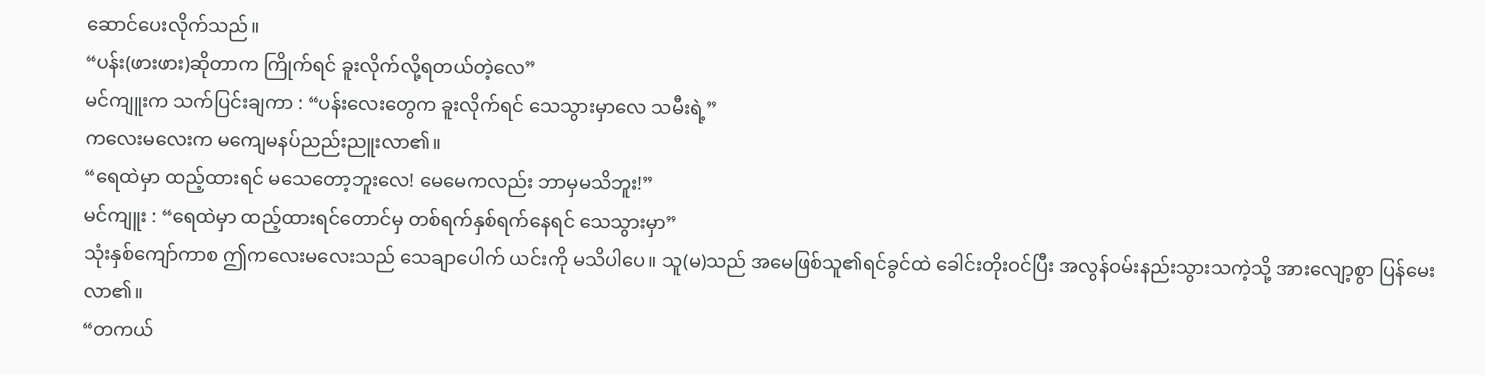ဆောင်ပေးလိုက်သည်။
“ပန်း(ဖားဖား)ဆိုတာက ကြိုက်ရင် ခူးလိုက်လို့ရတယ်တဲ့လေ”
မင်ကျူးက သက်ပြင်းချကာ : “ပန်းလေးတွေက ခူးလိုက်ရင် သေသွားမှာလေ သမီးရဲ့”
ကလေးမလေးက မကျေမနပ်ညည်းညူးလာ၏။
“ရေထဲမှာ ထည့်ထားရင် မသေတော့ဘူးလေ! မေမေကလည်း ဘာမှမသိဘူး!”
မင်ကျူး : “ရေထဲမှာ ထည့်ထားရင်တောင်မှ တစ်ရက်နှစ်ရက်နေရင် သေသွားမှာ”
သုံးနှစ်ကျော်ကာစ ဤကလေးမလေးသည် သေချာပေါက် ယင်းကို မသိပါပေ။ သူ(မ)သည် အမေဖြစ်သူ၏ရင်ခွင်ထဲ ခေါင်းတိုးဝင်ပြီး အလွန်ဝမ်းနည်းသွားသကဲ့သို့ အားလျော့စွာ ပြန်မေးလာ၏။
“တကယ်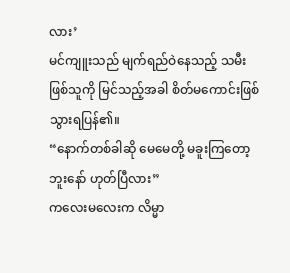လား’
မင်ကျူးသည် မျက်ရည်ဝဲနေသည့် သမီးဖြစ်သူကို မြင်သည့်အခါ စိတ်မကောင်းဖြစ်သွားရပြန်၏။
“နောက်တစ်ခါဆို မေမေတို့ မခူးကြတော့ဘူးနော် ဟုတ်ပြီလား”
ကလေးမလေးက လိမ္မာ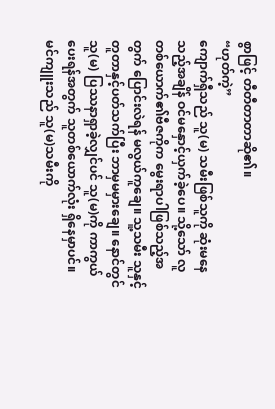စွာဖြင့် တီတီတာတာဆို၏။
“ဟုတ်ကဲ့”
ကျောက်ရှီသည် သူ(မ) သမီးဖြစ်သူကို ဆုံးမနေသည့်အချိန် ဝင်မနှောင့်ယှက်ခဲ့ပေ။ သို့သော် လူတစ်ယောက်၏ဗီဇကိုက မွေးရာပါဖြစ်သည့်အတွက် ပြောင်းလဲရန် မလွယ်ကူချေ။ သူ့သမီး သူနှင့်တူတာနှင့်ပတ်သက်ပြီး ဘာမှမမှားချေ။ နောင်တွင် သူ(မ) ပြဿနာရှာခဲ့လျှင်ပင် သူ(မ)ကို ကာကွယ်ပေးရန်အတွက် သူတစ်ယောက်လုံး ရှိနေမှာပင်။
မင်ကျူးသည် သူ(မ)သမီးကို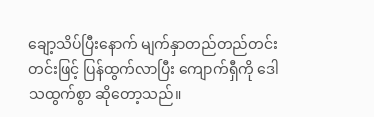ချော့သိပ်ပြီးနောက် မျက်နှာတည်တည်တင်းတင်းဖြင့် ပြန်ထွက်လာပြီး ကျောက်ရှီကို ဒေါသထွက်စွာ ဆိုတော့သည်။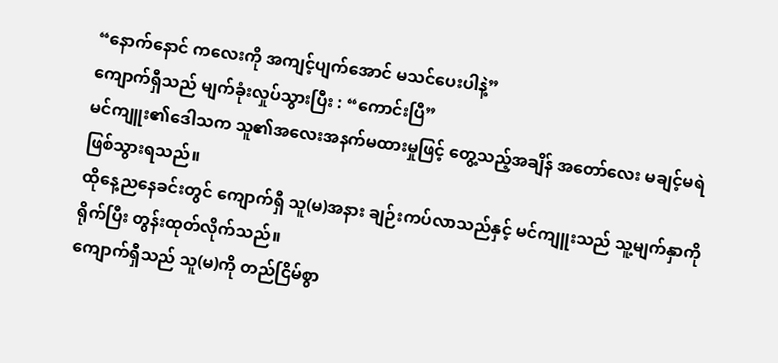“နောက်နောင် ကလေးကို အကျင့်ပျက်အောင် မသင်ပေးပါနဲ့”
ကျောက်ရှီသည် မျက်ခုံးလှုပ်သွားပြီး : “ကောင်းပြီ”
မင်ကျူး၏ဒေါသက သူ၏အလေးအနက်မထားမှုဖြင့် တွေ့သည့်အချိန် အတော်လေး မချင့်မရဲဖြစ်သွားရသည်။
ထိုနေ့ညနေခင်းတွင် ကျောက်ရှီ သူ(မ)အနား ချဉ်းကပ်လာသည်နှင့် မင်ကျူးသည် သူ့မျက်နှာကို ရိုက်ပြီး တွန်းထုတ်လိုက်သည်။
ကျောက်ရှီသည် သူ(မ)ကို တည်ငြိမ်စွာ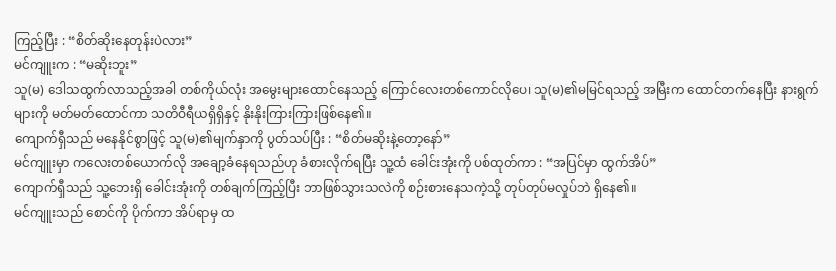ကြည့်ပြီး : “စိတ်ဆိုးနေတုန်းပဲလား”
မင်ကျူးက : “မဆိုးဘူး”
သူ(မ) ဒေါသထွက်လာသည့်အခါ တစ်ကိုယ်လုံး အမွေးများထောင်နေသည့် ကြောင်လေးတစ်ကောင်လိုပေ၊ သူ(မ)၏မမြင်ရသည့် အမြီးက ထောင်တက်နေပြီး နားရွက်များကို မတ်မတ်ထောင်ကာ သတိဝီရီယရှိရှိနှင့် နိုးနိုးကြားကြားဖြစ်နေ၏။
ကျောက်ရှီသည် မနေနိုင်စွာဖြင့် သူ(မ)၏မျက်နှာကို ပွတ်သပ်ပြီး : “စိတ်မဆိုးနဲ့တော့နော်”
မင်ကျူးမှာ ကလေးတစ်ယောက်လို အချော့ခံနေရသည်ဟု ခံစားလိုက်ရပြီး သူ့ထံ ခေါင်းအုံးကို ပစ်ထုတ်ကာ : “အပြင်မှာ ထွက်အိပ်”
ကျောက်ရှီသည် သူ့ဘေးရှိ ခေါင်းအုံးကို တစ်ချက်ကြည့်ပြီး ဘာဖြစ်သွားသလဲကို စဉ်းစားနေသကဲ့သို့ တုပ်တုပ်မလှုပ်ဘဲ ရှိနေ၏။
မင်ကျူးသည် စောင်ကို ပိုက်ကာ အိပ်ရာမှ ထ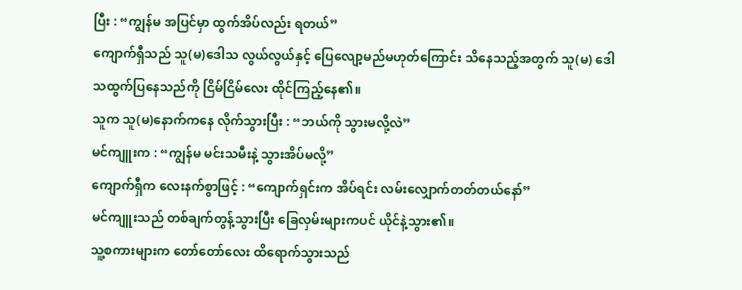ပြီး : “ကျွန်မ အပြင်မှာ ထွက်အိပ်လည်း ရတယ်”
ကျောက်ရှီသည် သူ(မ)ဒေါသ လွယ်လွယ်နှင့် ပြေလျော့မည်မဟုတ်ကြောင်း သိနေသည့်အတွက် သူ(မ) ဒေါသထွက်ပြနေသည်ကို ငြိမ်ငြိမ်လေး ထိုင်ကြည့်နေ၏။
သူက သူ(မ)နောက်ကနေ လိုက်သွားပြီး : “ဘယ်ကို သွားမလို့လဲ”
မင်ကျူးက : “ကျွန်မ မင်းသမီးနဲ့ သွားအိပ်မလို့”
ကျောက်ရှီက လေးနက်စွာဖြင့် : “ကျောက်ရှင်းက အိပ်ရင်း လမ်းလျှောက်တတ်တယ်နော်”
မင်ကျူးသည် တစ်ချက်တွန့်သွားပြီး ခြေလှမ်းများကပင် ယိုင်နဲ့သွား၏။
သူ့စကားများက တော်တော်လေး ထိရောက်သွားသည်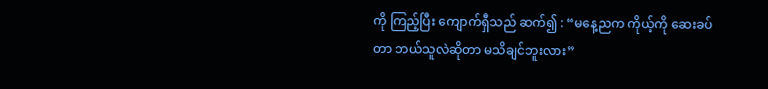ကို ကြည့်ပြီး ကျောက်ရှီသည် ဆက်၍ : “မနေ့ညက ကိုယ့်ကို ဆေးခပ်တာ ဘယ်သူလဲဆိုတာ မသိချင်ဘူးလား”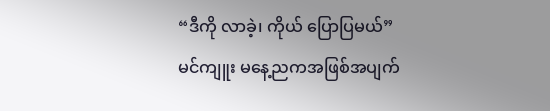“ဒီကို လာခဲ့၊ ကိုယ် ပြောပြမယ်”
မင်ကျူး မနေ့ညကအဖြစ်အပျက်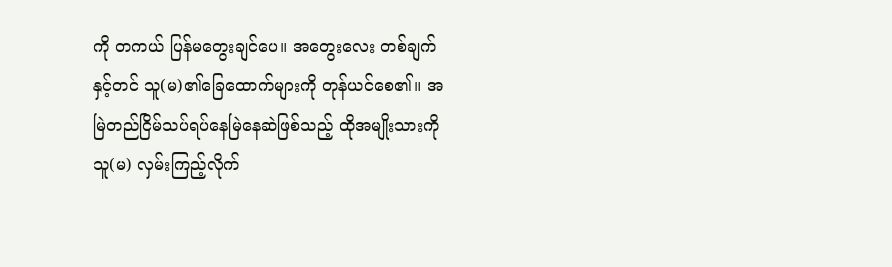ကို တကယ် ပြန်မတွေးချင်ပေ။ အတွေးလေး တစ်ချက်နှင့်တင် သူ(မ)၏ခြေထောက်များကို တုန်ယင်စေ၏။ အမြဲတည်ငြိမ်သပ်ရပ်နေမြဲနေဆဲဖြစ်သည့် ထိုအမျိုးသားကို သူ(မ) လှမ်းကြည့်လိုက်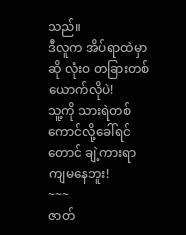သည်။
ဒီလူက အိပ်ရာထဲမှာဆို လုံးဝ တခြားတစ်ယောက်လိုပဲ!
သူ့ကို သားရဲတစ်ကောင်လို့ခေါ်ရင်တောင် ချဲ့ကားရာကျမနေဘူး!
~~~
ဇာတ်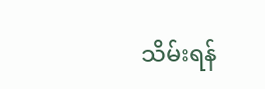သိမ်းရန်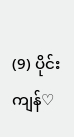(9) ပိုင်း ကျန်♡